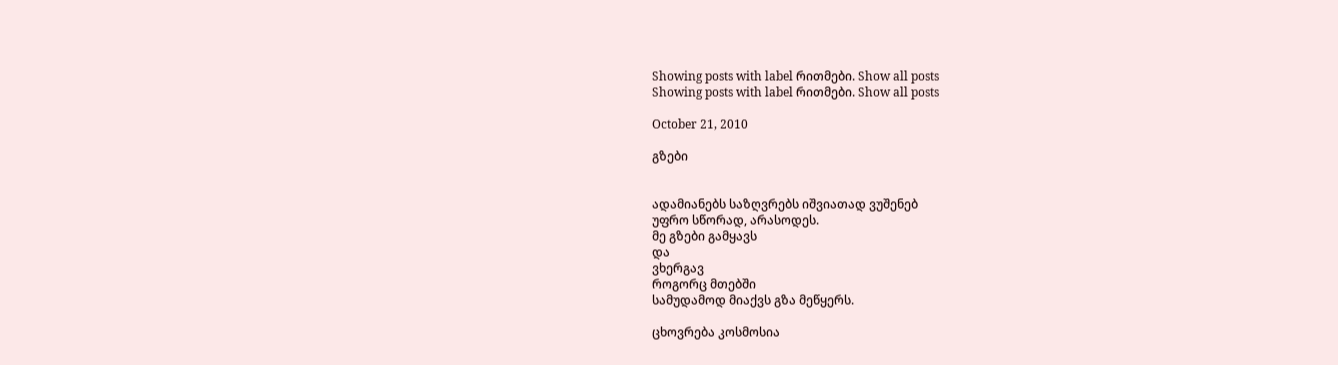Showing posts with label რითმები. Show all posts
Showing posts with label რითმები. Show all posts

October 21, 2010

გზები


ადამიანებს საზღვრებს იშვიათად ვუშენებ
უფრო სწორად, არასოდეს.
მე გზები გამყავს
და
ვხერგავ
როგორც მთებში
სამუდამოდ მიაქვს გზა მეწყერს.

ცხოვრება კოსმოსია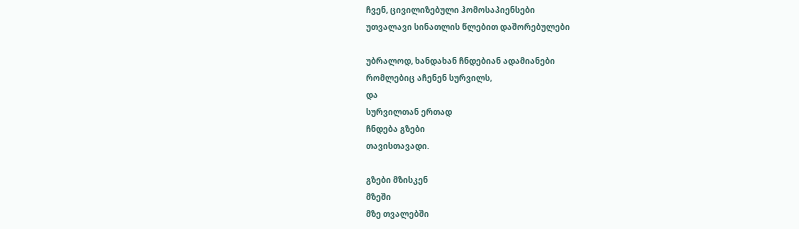ჩვენ, ცივილიზებული ჰომოსაპიენსები
უთვალავი სინათლის წლებით დაშორებულები

უბრალოდ, ხანდახან ჩნდებიან ადამიანები
რომლებიც აჩენენ სურვილს,
და
სურვილთან ერთად
ჩნდება გზები
თავისთავადი.

გზები მზისკენ
მზეში
მზე თვალებში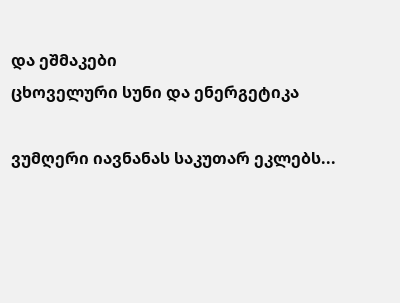და ეშმაკები
ცხოველური სუნი და ენერგეტიკა

ვუმღერი იავნანას საკუთარ ეკლებს...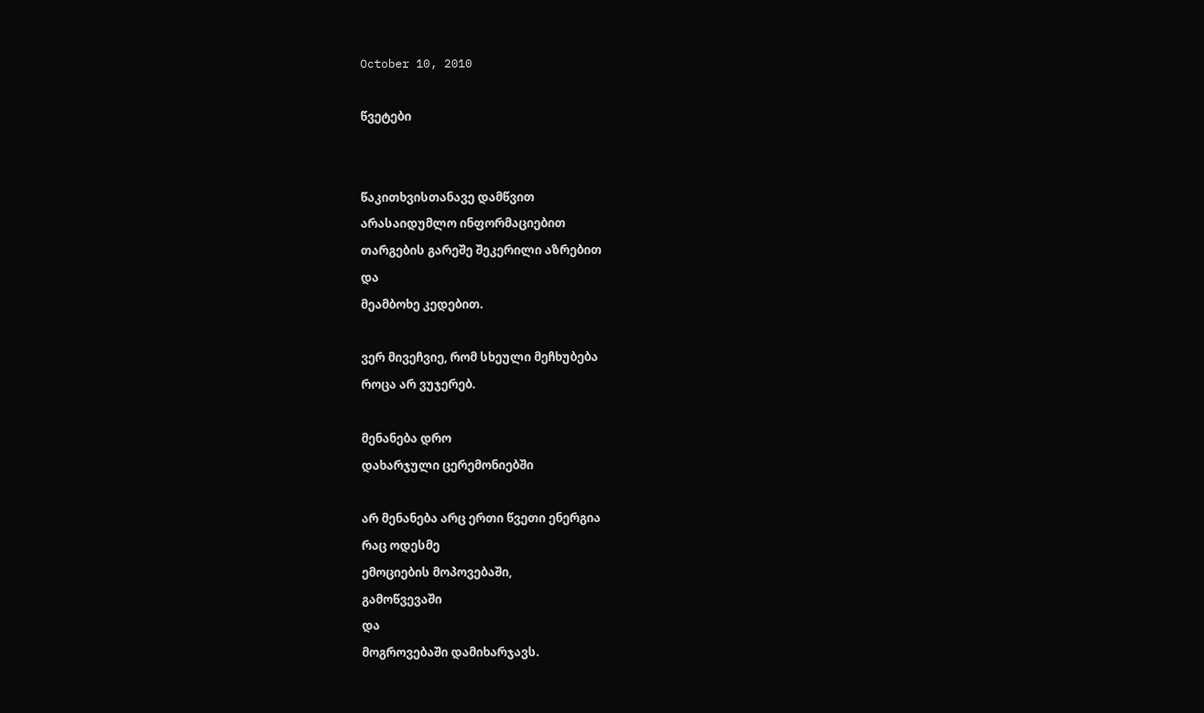October 10, 2010

წვეტები


წაკითხვისთანავე დამწვით
არასაიდუმლო ინფორმაციებით
თარგების გარეშე შეკერილი აზრებით
და
მეამბოხე კედებით.

ვერ მივეჩვიე, რომ სხეული მეჩხუბება
როცა არ ვუჯერებ.

მენანება დრო
დახარჯული ცერემონიებში

არ მენანება არც ერთი წვეთი ენერგია
რაც ოდესმე
ემოციების მოპოვებაში,
გამოწვევაში
და
მოგროვებაში დამიხარჯავს.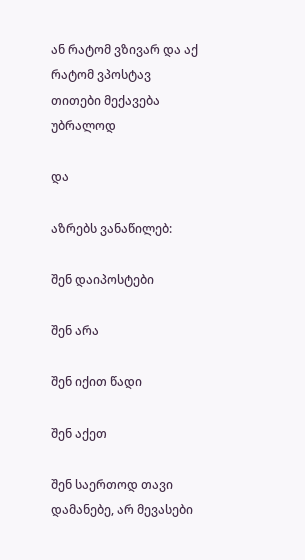ან რატომ ვზივარ და აქ რატომ ვპოსტავ
თითები მექავება უბრალოდ

და

აზრებს ვანაწილებ:

შენ დაიპოსტები

შენ არა

შენ იქით წადი

შენ აქეთ

შენ საერთოდ თავი დამანებე, არ მევასები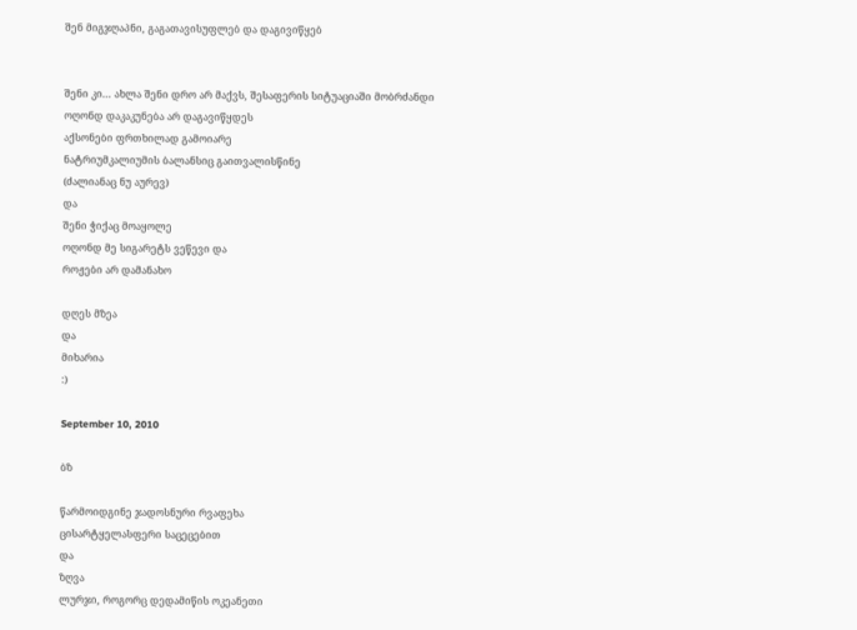შენ მიგჯღაპნი, გაგათავისუფლებ და დაგივიწყებ


შენი კი... ახლა შენი დრო არ მაქვს, შესაფერის სიტუაციაში მობრძანდი
ოღონდ დაკაკუნება არ დაგავიწყდეს
აქსონები ფრთხილად გამოიარე
ნატრიუმკალიუმის ბალანსიც გაითვალისწინე
(ძალიანაც ნუ აურევ)
და
შენი ჭიქაც მოაყოლე
ოღონდ მე სიგარეტს ვეწევი და
როჟები არ დამანახო

დღეს მზეა
და
მიხარია
:)

September 10, 2010

ბზ

წარმოიდგინე ჯადოსნური რვაფეხა
ცისარტყელასფერი საცეცებით
და
ზღვა
ლურჯი, როგორც დედამიწის ოკეანეთი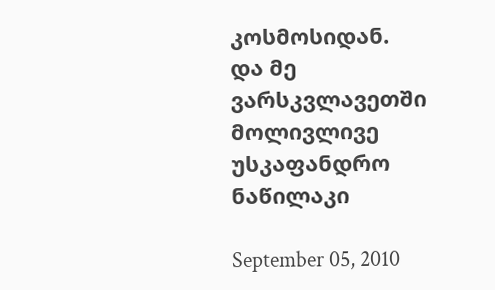კოსმოსიდან.
და მე
ვარსკვლავეთში მოლივლივე უსკაფანდრო ნაწილაკი

September 05, 2010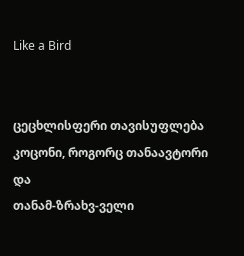Like a Bird


ცეცხლისფერი თავისუფლება
კოცონი, როგორც თანაავტორი
და
თანამ-ზრახვ-ველი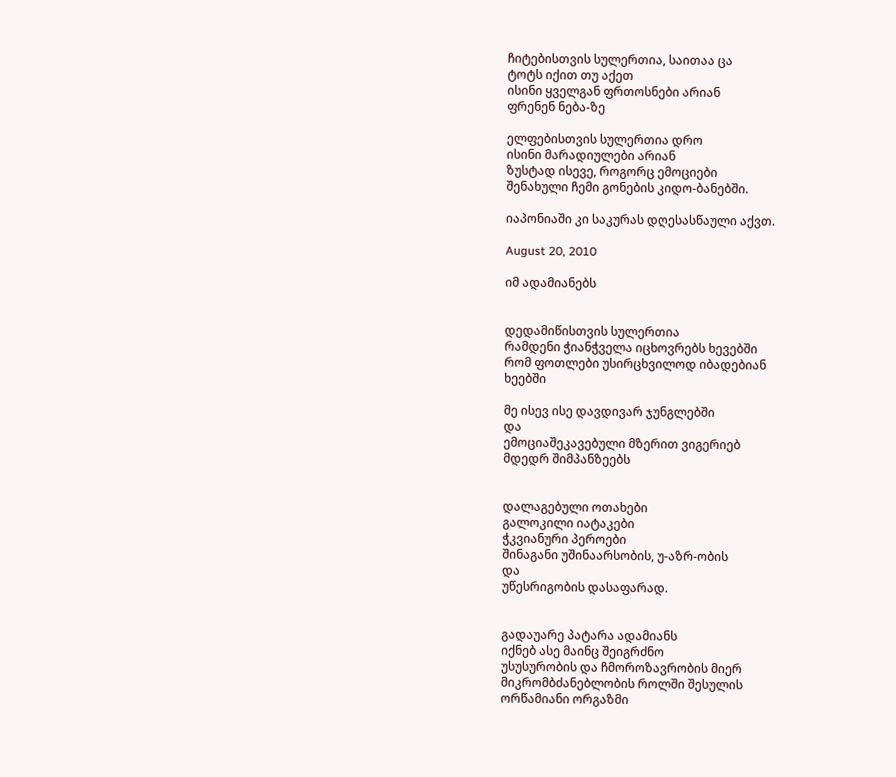ჩიტებისთვის სულერთია, საითაა ცა
ტოტს იქით თუ აქეთ
ისინი ყველგან ფრთოსნები არიან
ფრენენ ნება-ზე

ელფებისთვის სულერთია დრო
ისინი მარადიულები არიან
ზუსტად ისევე, როგორც ემოციები
შენახული ჩემი გონების კიდო-ბანებში.

იაპონიაში კი საკურას დღესასწაული აქვთ.

August 20, 2010

იმ ადამიანებს


დედამიწისთვის სულერთია
რამდენი ჭიანჭველა იცხოვრებს ხევებში
რომ ფოთლები უსირცხვილოდ იბადებიან
ხეებში

მე ისევ ისე დავდივარ ჯუნგლებში
და
ემოციაშეკავებული მზერით ვიგერიებ
მდედრ შიმპანზეებს


დალაგებული ოთახები
გალოკილი იატაკები
ჭკვიანური პეროები
შინაგანი უშინაარსობის, უ-აზრ-ობის
და
უწესრიგობის დასაფარად.


გადაუარე პატარა ადამიანს
იქნებ ასე მაინც შეიგრძნო
უსუსურობის და ჩმოროზავრობის მიერ
მიკრომბძანებლობის როლში შესულის
ორწამიანი ორგაზმი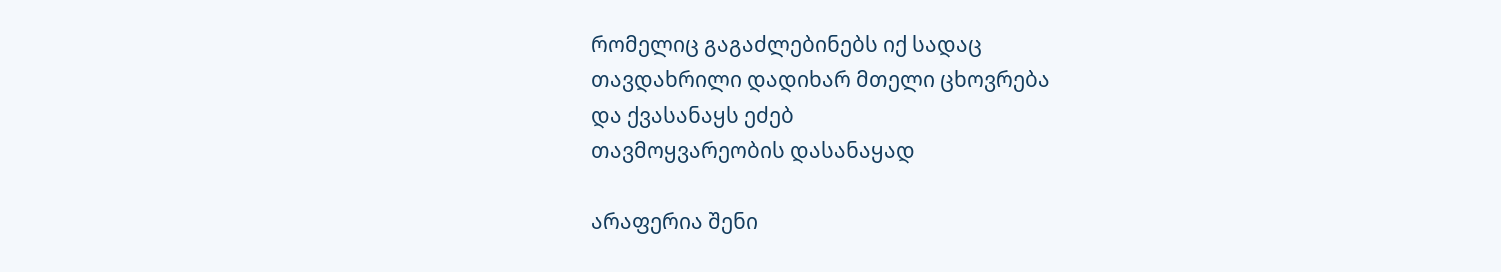რომელიც გაგაძლებინებს იქ სადაც
თავდახრილი დადიხარ მთელი ცხოვრება
და ქვასანაყს ეძებ
თავმოყვარეობის დასანაყად

არაფერია შენი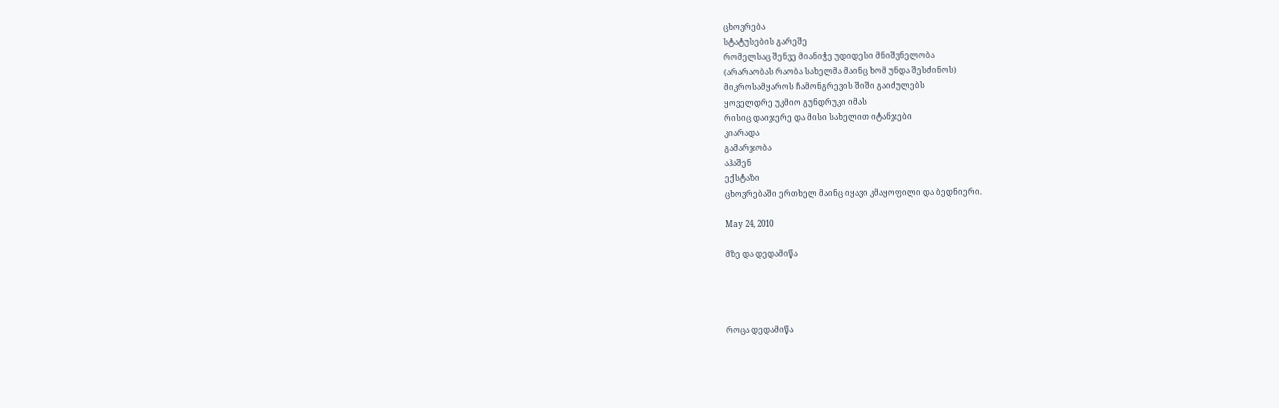ცხოვრება
სტატუსების გარეშე
რომელსაც შენვე მიანიჭე უდიდესი მნიშვნელობა
(არარაობას რაობა სახელმა მაინც ხომ უნდა შესძინოს)
მიკროსამყაროს ჩამონგრევის შიში გაიძულებს
ყოველდრე უკმიო გუნდრუკი იმას
რისიც დაიჯერე და მისი სახელით იტანჯები
კიარადა
გამარჯობა
აჰაშენ
ექსტაზი
ცხოვრებაში ერთხელ მაინც იყავი კმაყოფილი და ბედნიერი.

May 24, 2010

მზე და დედამიწა




როცა დედამიწა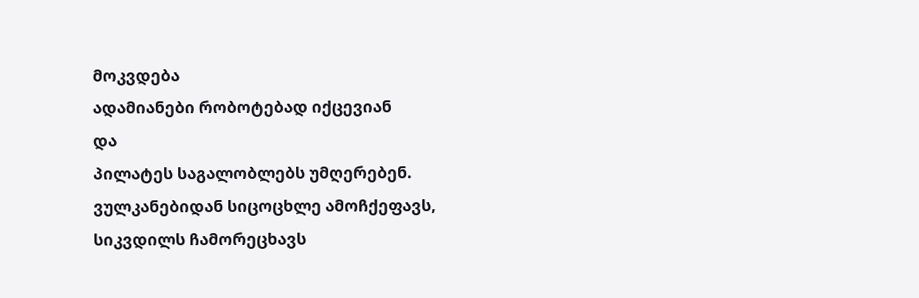მოკვდება
ადამიანები რობოტებად იქცევიან
და
პილატეს საგალობლებს უმღერებენ.
ვულკანებიდან სიცოცხლე ამოჩქეფავს,
სიკვდილს ჩამორეცხავს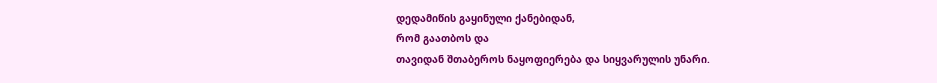დედამიწის გაყინული ქანებიდან,
რომ გაათბოს და
თავიდან შთაბეროს ნაყოფიერება და სიყვარულის უნარი.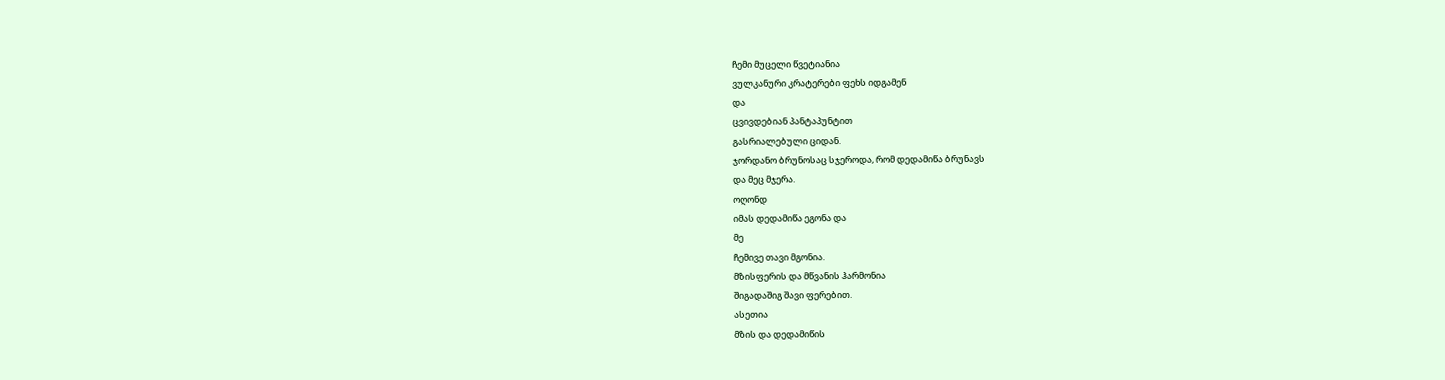ჩემი მუცელი წვეტიანია
ვულკანური კრატერები ფეხს იდგამენ
და
ცვივდებიან პანტაპუნტით
გასრიალებული ციდან.
ჯორდანო ბრუნოსაც სჯეროდა, რომ დედამიწა ბრუნავს
და მეც მჯერა.
ოღონდ
იმას დედამიწა ეგონა და
მე
ჩემივე თავი მგონია.
მზისფერის და მწვანის ჰარმონია
შიგადაშიგ შავი ფერებით.
ასეთია
მზის და დედამიწის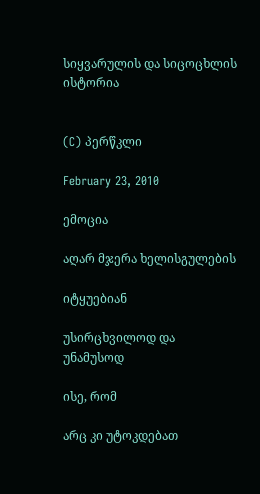სიყვარულის და სიცოცხლის ისტორია


(C) პერწკლი

February 23, 2010

ემოცია

აღარ მჯერა ხელისგულების

იტყუებიან

უსირცხვილოდ და უნამუსოდ

ისე, რომ

არც კი უტოკდებათ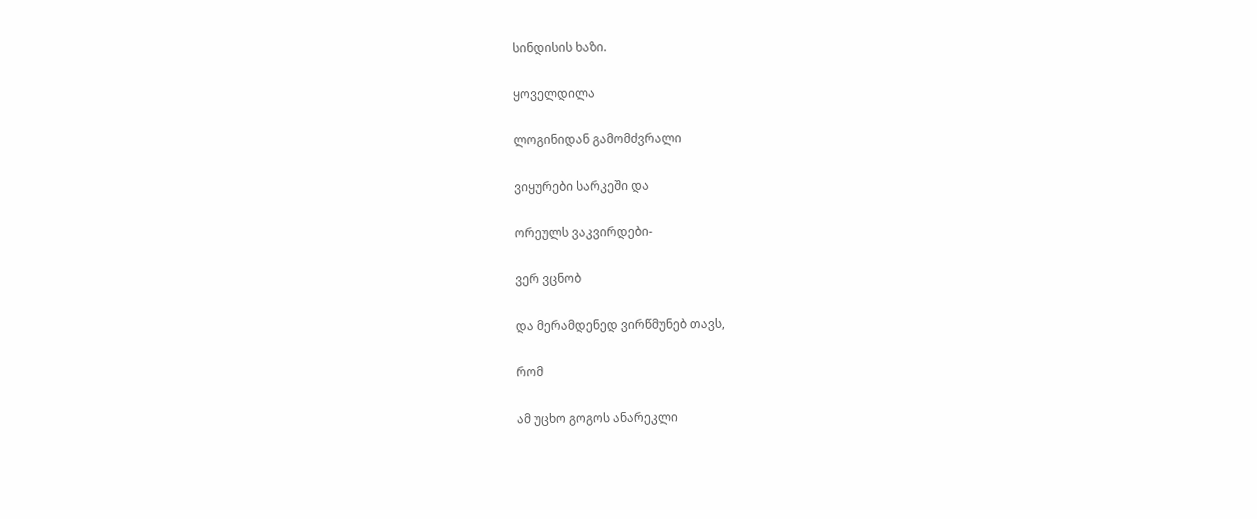სინდისის ხაზი.

ყოველდილა

ლოგინიდან გამომძვრალი

ვიყურები სარკეში და

ორეულს ვაკვირდები-

ვერ ვცნობ

და მერამდენედ ვირწმუნებ თავს,

რომ

ამ უცხო გოგოს ანარეკლი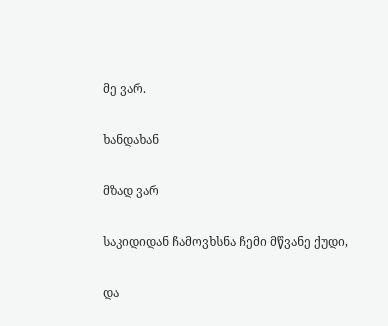მე ვარ.

ხანდახან

მზად ვარ

საკიდიდან ჩამოვხსნა ჩემი მწვანე ქუდი,

და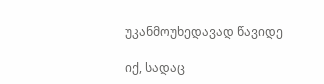უკანმოუხედავად წავიდე

იქ, სადაც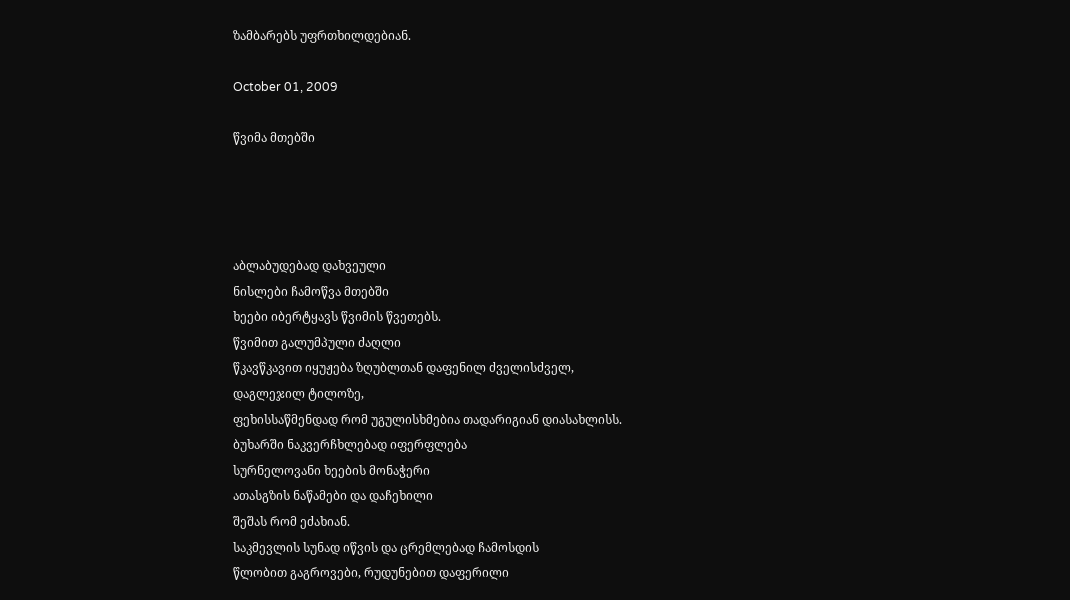ზამბარებს უფრთხილდებიან.

October 01, 2009

წვიმა მთებში




აბლაბუდებად დახვეული
ნისლები ჩამოწვა მთებში
ხეები იბერტყავს წვიმის წვეთებს.
წვიმით გალუმპული ძაღლი
წკავწკავით იყუჟება ზღუბლთან დაფენილ ძველისძველ,
დაგლეჯილ ტილოზე,
ფეხისსაწმენდად რომ უგულისხმებია თადარიგიან დიასახლისს.
ბუხარში ნაკვერჩხლებად იფერფლება
სურნელოვანი ხეების მონაჭერი
ათასგზის ნაწამები და დაჩეხილი
შეშას რომ ეძახიან.
საკმევლის სუნად იწვის და ცრემლებად ჩამოსდის
წლობით გაგროვები, რუდუნებით დაფერილი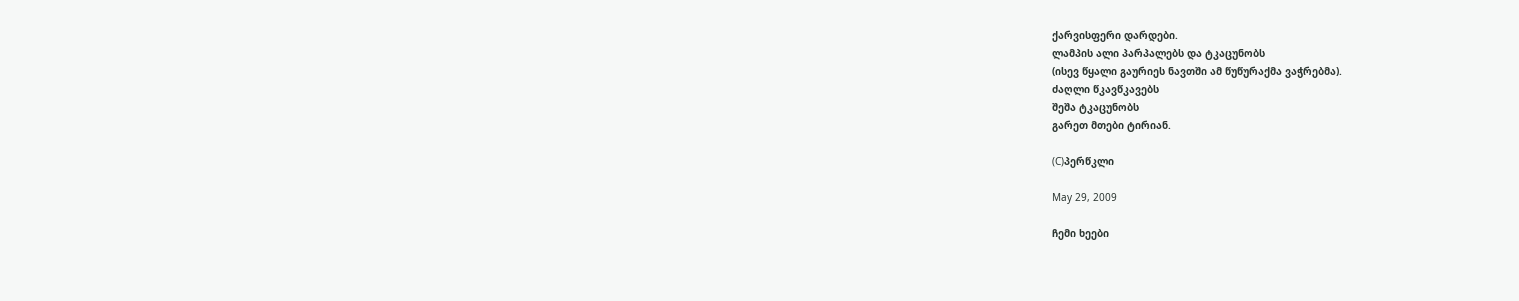ქარვისფერი დარდები.
ლამპის ალი პარპალებს და ტკაცუნობს
(ისევ წყალი გაურიეს ნავთში ამ წუწურაქმა ვაჭრებმა).
ძაღლი წკავწკავებს
შეშა ტკაცუნობს
გარეთ მთები ტირიან.

(C)პერწკლი

May 29, 2009

ჩემი ხეები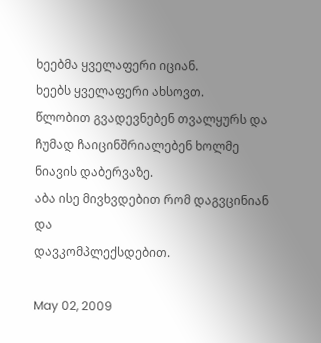ხეებმა ყველაფერი იციან.
ხეებს ყველაფერი ახსოვთ.
წლობით გვადევნებენ თვალყურს და
ჩუმად ჩაიცინშრიალებენ ხოლმე
ნიავის დაბერვაზე.
აბა ისე მივხვდებით რომ დაგვცინიან
და
დავკომპლექსდებით.

May 02, 2009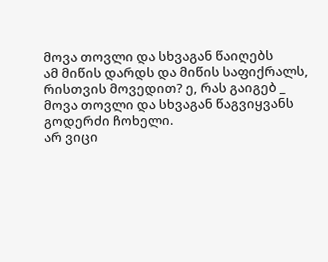მოვა თოვლი და სხვაგან წაიღებს
ამ მიწის დარდს და მიწის საფიქრალს,
რისთვის მოვედით? ე, რას გაიგებ _
მოვა თოვლი და სხვაგან წაგვიყვანს
გოდერძი ჩოხელი.
არ ვიცი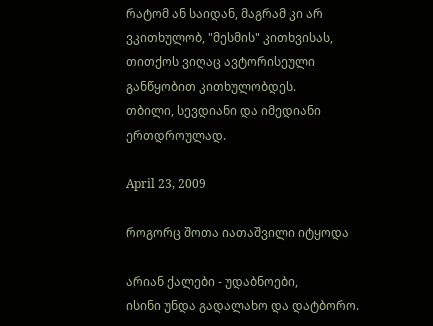რატომ ან საიდან, მაგრამ კი არ ვკითხულობ, "მესმის" კითხვისას, თითქოს ვიღაც ავტორისეული განწყობით კითხულობდეს.
თბილი, სევდიანი და იმედიანი ერთდროულად.

April 23, 2009

როგორც შოთა იათაშვილი იტყოდა

არიან ქალები - უდაბნოები,
ისინი უნდა გადალახო და დატბორო.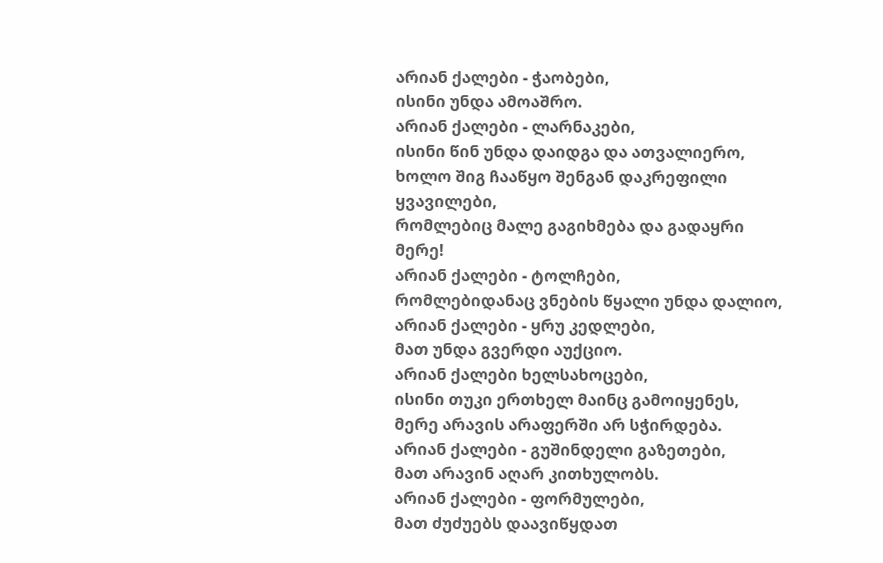არიან ქალები - ჭაობები,
ისინი უნდა ამოაშრო.
არიან ქალები - ლარნაკები,
ისინი წინ უნდა დაიდგა და ათვალიერო,
ხოლო შიგ ჩააწყო შენგან დაკრეფილი ყვავილები,
რომლებიც მალე გაგიხმება და გადაყრი მერე!
არიან ქალები - ტოლჩები,
რომლებიდანაც ვნების წყალი უნდა დალიო,
არიან ქალები - ყრუ კედლები,
მათ უნდა გვერდი აუქციო.
არიან ქალები ხელსახოცები,
ისინი თუკი ერთხელ მაინც გამოიყენეს,
მერე არავის არაფერში არ სჭირდება.
არიან ქალები - გუშინდელი გაზეთები,
მათ არავინ აღარ კითხულობს.
არიან ქალები - ფორმულები,
მათ ძუძუებს დაავიწყდათ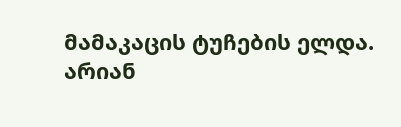მამაკაცის ტუჩების ელდა.
არიან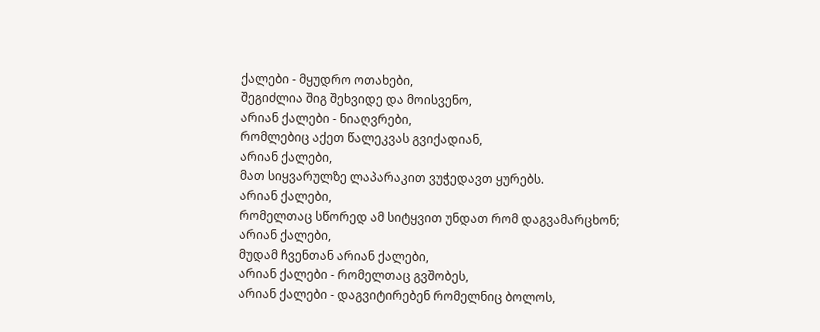ქალები - მყუდრო ოთახები,
შეგიძლია შიგ შეხვიდე და მოისვენო,
არიან ქალები - ნიაღვრები,
რომლებიც აქეთ წალეკვას გვიქადიან,
არიან ქალები,
მათ სიყვარულზე ლაპარაკით ვუჭედავთ ყურებს.
არიან ქალები,
რომელთაც სწორედ ამ სიტყვით უნდათ რომ დაგვამარცხონ;
არიან ქალები,
მუდამ ჩვენთან არიან ქალები,
არიან ქალები - რომელთაც გვშობეს,
არიან ქალები - დაგვიტირებენ რომელნიც ბოლოს,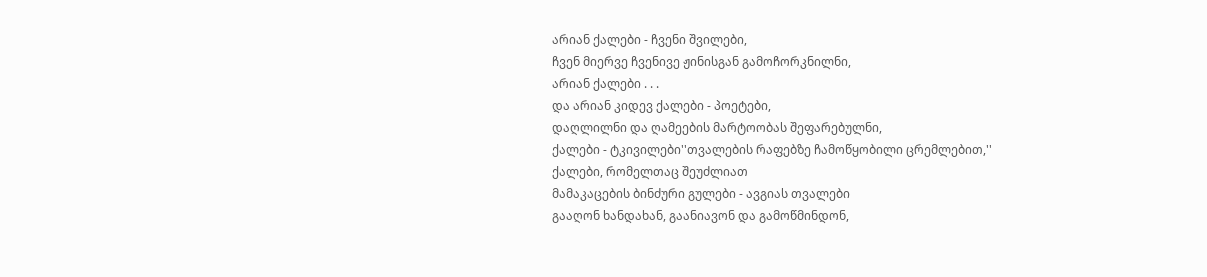არიან ქალები - ჩვენი შვილები,
ჩვენ მიერვე ჩვენივე ჟინისგან გამოჩორკნილნი,
არიან ქალები . . .
და არიან კიდევ ქალები - პოეტები,
დაღლილნი და ღამეების მარტოობას შეფარებულნი,
ქალები - ტკივილები''თვალების რაფებზე ჩამოწყობილი ცრემლებით,''
ქალები, რომელთაც შეუძლიათ
მამაკაცების ბინძური გულები - ავგიას თვალები
გააღონ ხანდახან, გაანიავონ და გამოწმინდონ,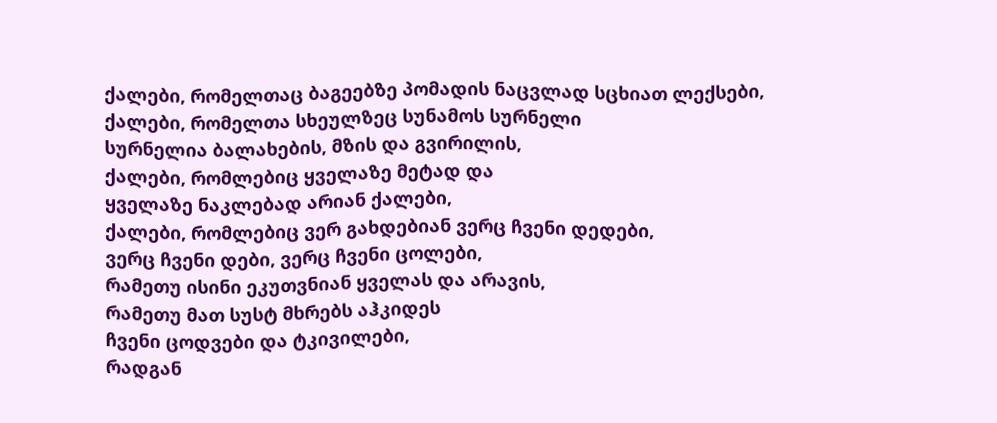ქალები, რომელთაც ბაგეებზე პომადის ნაცვლად სცხიათ ლექსები,
ქალები, რომელთა სხეულზეც სუნამოს სურნელი
სურნელია ბალახების, მზის და გვირილის,
ქალები, რომლებიც ყველაზე მეტად და
ყველაზე ნაკლებად არიან ქალები,
ქალები, რომლებიც ვერ გახდებიან ვერც ჩვენი დედები,
ვერც ჩვენი დები, ვერც ჩვენი ცოლები,
რამეთუ ისინი ეკუთვნიან ყველას და არავის,
რამეთუ მათ სუსტ მხრებს აჰკიდეს
ჩვენი ცოდვები და ტკივილები,
რადგან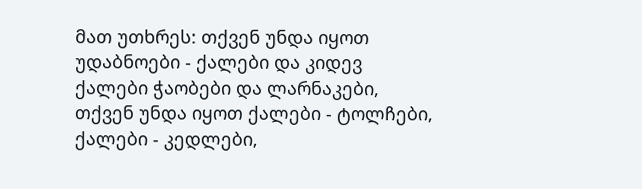მათ უთხრეს: თქვენ უნდა იყოთ
უდაბნოები - ქალები და კიდევ ქალები ჭაობები და ლარნაკები,
თქვენ უნდა იყოთ ქალები - ტოლჩები, ქალები - კედლები,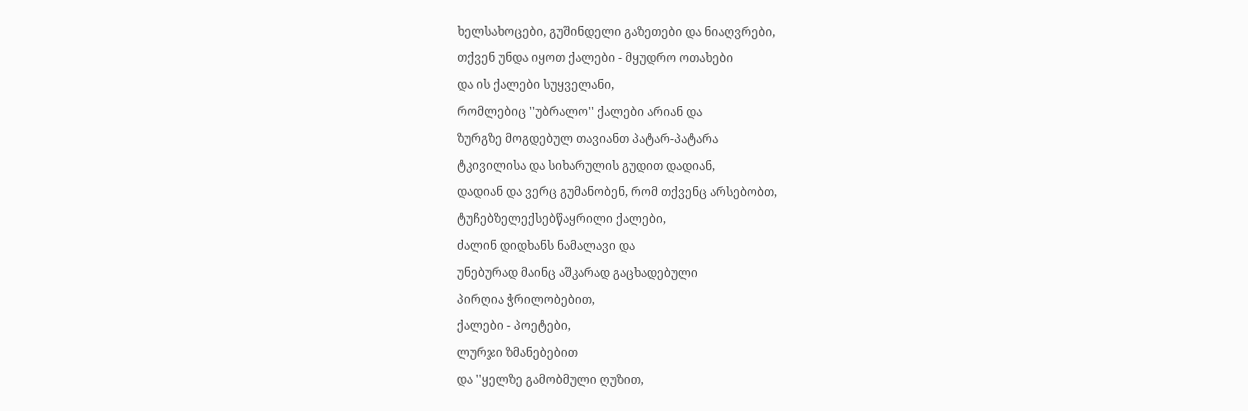ხელსახოცები, გუშინდელი გაზეთები და ნიაღვრები,
თქვენ უნდა იყოთ ქალები - მყუდრო ოთახები
და ის ქალები სუყველანი,
რომლებიც ''უბრალო'' ქალები არიან და
ზურგზე მოგდებულ თავიანთ პატარ-პატარა
ტკივილისა და სიხარულის გუდით დადიან,
დადიან და ვერც გუმანობენ, რომ თქვენც არსებობთ,
ტუჩებზელექსებწაყრილი ქალები,
ძალინ დიდხანს ნამალავი და
უნებურად მაინც აშკარად გაცხადებული
პირღია ჭრილობებით,
ქალები - პოეტები,
ლურჯი ზმანებებით
და ''ყელზე გამობმული ღუზით,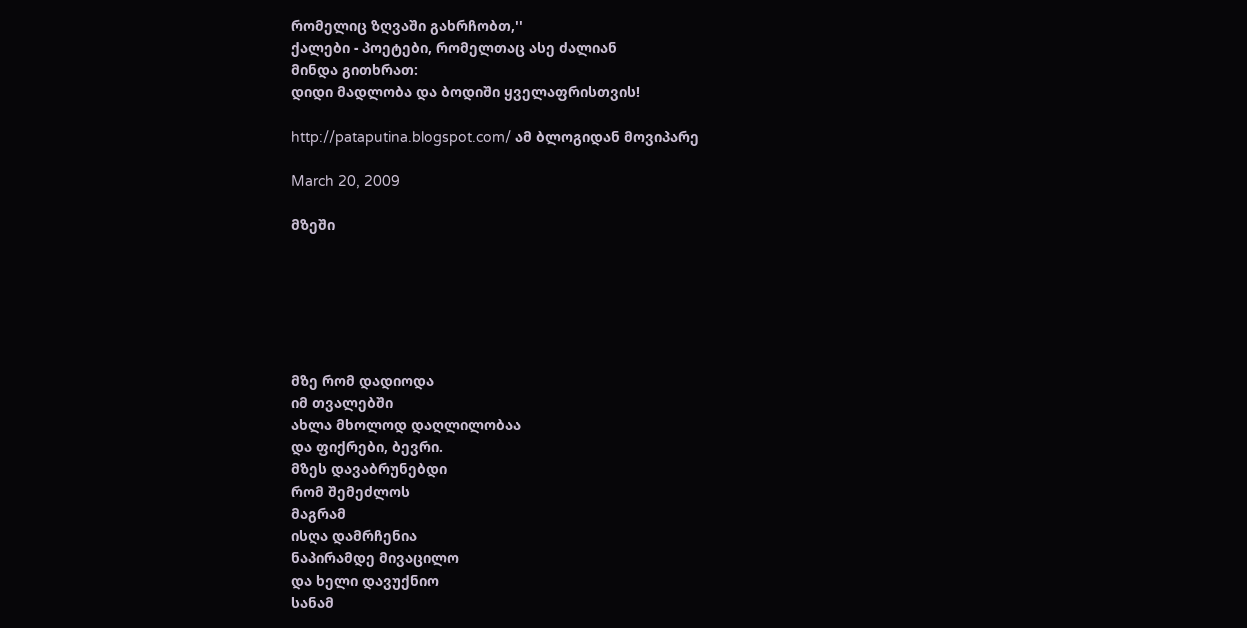რომელიც ზღვაში გახრჩობთ,''
ქალები - პოეტები, რომელთაც ასე ძალიან
მინდა გითხრათ:
დიდი მადლობა და ბოდიში ყველაფრისთვის!

http://pataputina.blogspot.com/ ამ ბლოგიდან მოვიპარე

March 20, 2009

მზეში






მზე რომ დადიოდა
იმ თვალებში
ახლა მხოლოდ დაღლილობაა
და ფიქრები, ბევრი.
მზეს დავაბრუნებდი
რომ შემეძლოს
მაგრამ
ისღა დამრჩენია
ნაპირამდე მივაცილო
და ხელი დავუქნიო
სანამ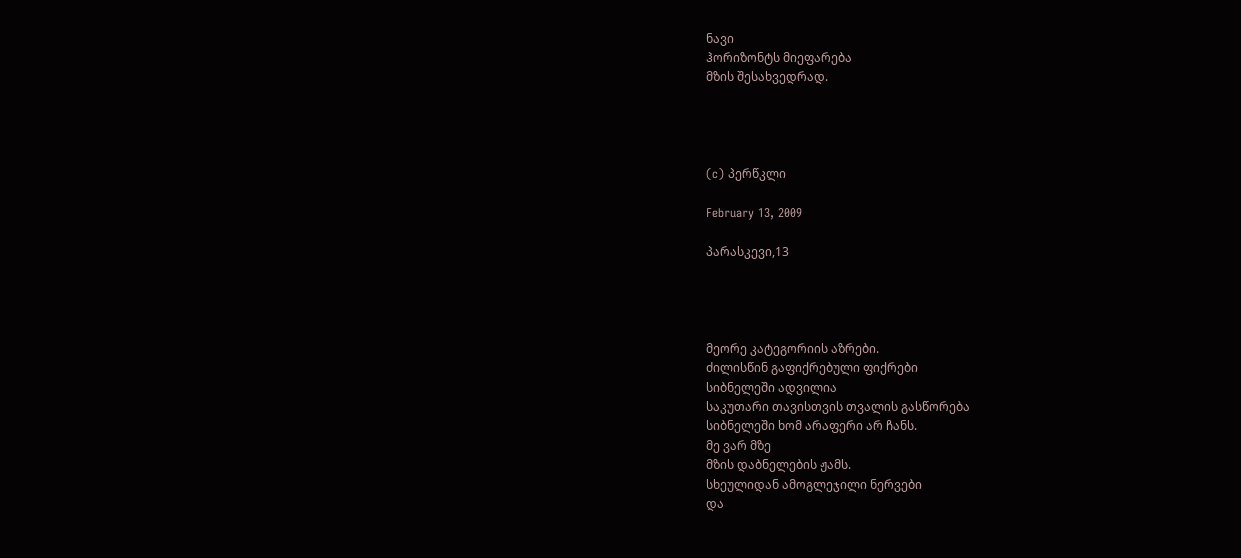ნავი
ჰორიზონტს მიეფარება
მზის შესახვედრად.




(c) პერწკლი

February 13, 2009

პარასკევი,13




მეორე კატეგორიის აზრები.
ძილისწინ გაფიქრებული ფიქრები
სიბნელეში ადვილია
საკუთარი თავისთვის თვალის გასწორება
სიბნელეში ხომ არაფერი არ ჩანს.
მე ვარ მზე
მზის დაბნელების ჟამს.
სხეულიდან ამოგლეჯილი ნერვები
და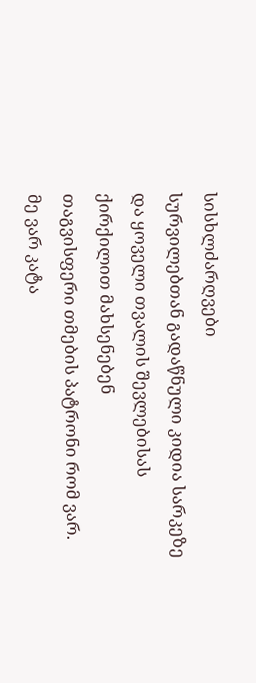სისხლძარღვები
სურვილებთან გადაწნული კიდია სარკეზე
და ყოველი თვალის შევლებისას
ქირქილით მახსენებენ
თაგვისფერი თმების პატრონი რომ ვარ.
მე ვარ კატა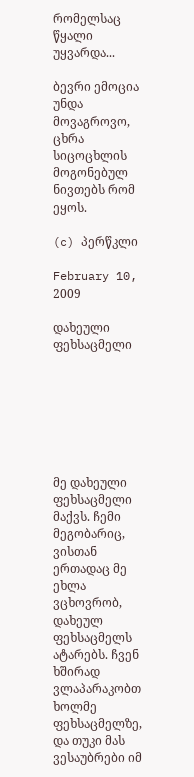რომელსაც წყალი უყვარდა...

ბევრი ემოცია უნდა მოვაგროვო,
ცხრა სიცოცხლის მოგონებულ ნივთებს რომ ეყოს.

(c) პერწკლი

February 10, 2009

დახეული ფეხსაცმელი







მე დახეული ფეხსაცმელი მაქვს. ჩემი მეგობარიც, ვისთან ერთადაც მე ეხლა ვცხოვრობ, დახეულ ფეხსაცმელს ატარებს. ჩვენ ხშირად ვლაპარაკობთ ხოლმე ფეხსაცმელზე, და თუკი მას ვესაუბრები იმ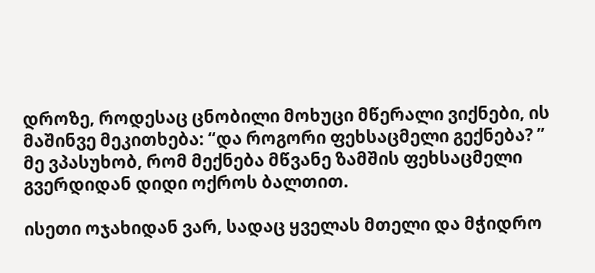დროზე, როდესაც ცნობილი მოხუცი მწერალი ვიქნები, ის მაშინვე მეკითხება: “და როგორი ფეხსაცმელი გექნება? ” მე ვპასუხობ, რომ მექნება მწვანე ზამშის ფეხსაცმელი გვერდიდან დიდი ოქროს ბალთით.

ისეთი ოჯახიდან ვარ, სადაც ყველას მთელი და მჭიდრო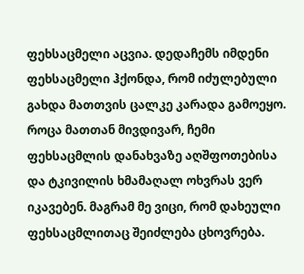ფეხსაცმელი აცვია. დედაჩემს იმდენი ფეხსაცმელი ჰქონდა, რომ იძულებული გახდა მათთვის ცალკე კარადა გამოეყო. როცა მათთან მივდივარ, ჩემი ფეხსაცმლის დანახვაზე აღშფოთებისა და ტკივილის ხმამაღალ ოხვრას ვერ იკავებენ. მაგრამ მე ვიცი, რომ დახეული ფეხსაცმლითაც შეიძლება ცხოვრება.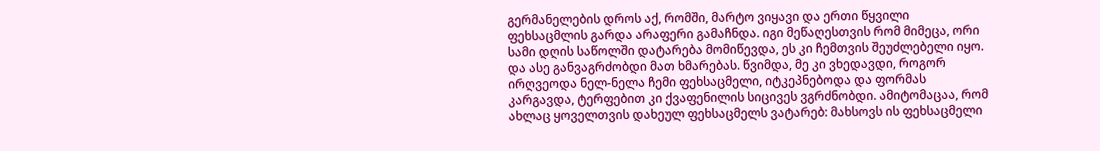გერმანელების დროს აქ, რომში, მარტო ვიყავი და ერთი წყვილი ფეხსაცმლის გარდა არაფერი გამაჩნდა. იგი მეწაღესთვის რომ მიმეცა, ორი სამი დღის საწოლში დატარება მომიწევდა, ეს კი ჩემთვის შეუძლებელი იყო. და ასე განვაგრძობდი მათ ხმარებას. წვიმდა, მე კი ვხედავდი, როგორ ირღვეოდა ნელ-ნელა ჩემი ფეხსაცმელი, იტკეპნებოდა და ფორმას კარგავდა, ტერფებით კი ქვაფენილის სიცივეს ვგრძნობდი. ამიტომაცაა, რომ ახლაც ყოველთვის დახეულ ფეხსაცმელს ვატარებ: მახსოვს ის ფეხსაცმელი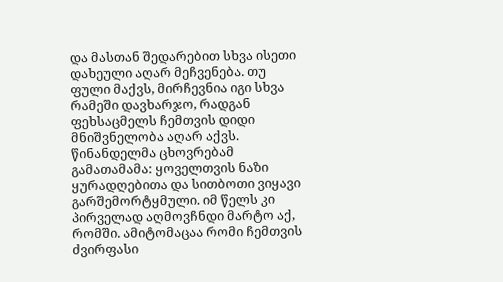და მასთან შედარებით სხვა ისეთი დახეული აღარ მეჩვენება. თუ ფული მაქვს, მირჩევნია იგი სხვა რამეში დავხარჯო, რადგან ფეხსაცმელს ჩემთვის დიდი მნიშვნელობა აღარ აქვს. წინანდელმა ცხოვრებამ გამათამამა: ყოველთვის ნაზი ყურადღებითა და სითბოთი ვიყავი გარშემორტყმული. იმ წელს კი პირველად აღმოვჩნდი მარტო აქ, რომში. ამიტომაცაა რომი ჩემთვის ძვირფასი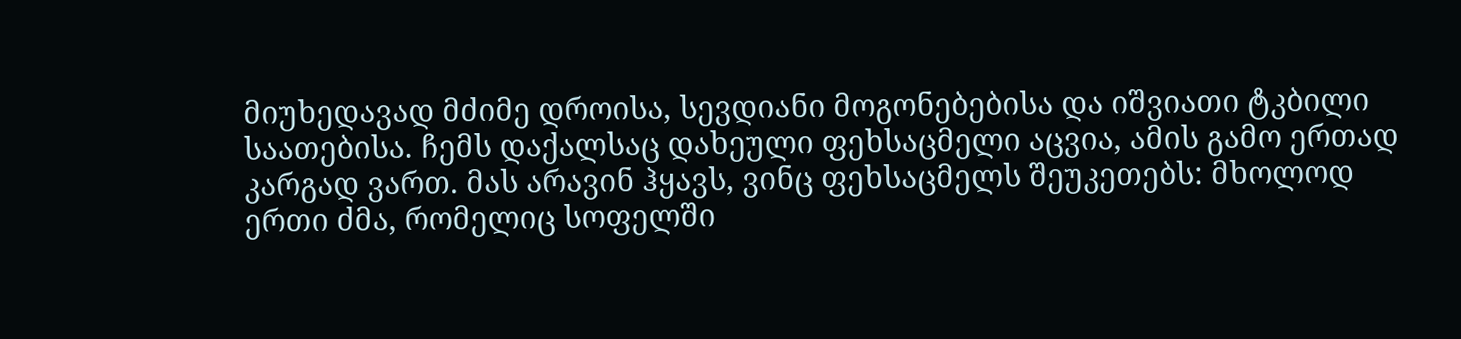მიუხედავად მძიმე დროისა, სევდიანი მოგონებებისა და იშვიათი ტკბილი საათებისა. ჩემს დაქალსაც დახეული ფეხსაცმელი აცვია, ამის გამო ერთად კარგად ვართ. მას არავინ ჰყავს, ვინც ფეხსაცმელს შეუკეთებს: მხოლოდ ერთი ძმა, რომელიც სოფელში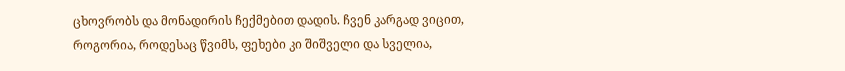ცხოვრობს და მონადირის ჩექმებით დადის. ჩვენ კარგად ვიცით, როგორია, როდესაც წვიმს, ფეხები კი შიშველი და სველია,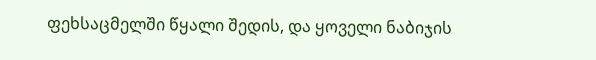ფეხსაცმელში წყალი შედის, და ყოველი ნაბიჯის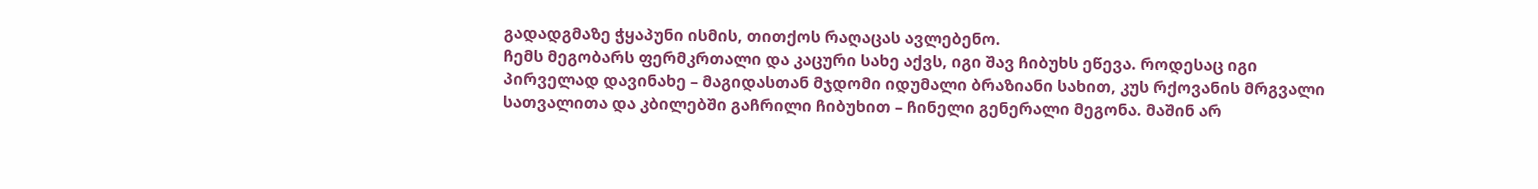გადადგმაზე ჭყაპუნი ისმის, თითქოს რაღაცას ავლებენო.
ჩემს მეგობარს ფერმკრთალი და კაცური სახე აქვს, იგი შავ ჩიბუხს ეწევა. როდესაც იგი პირველად დავინახე – მაგიდასთან მჯდომი იდუმალი ბრაზიანი სახით, კუს რქოვანის მრგვალი სათვალითა და კბილებში გაჩრილი ჩიბუხით – ჩინელი გენერალი მეგონა. მაშინ არ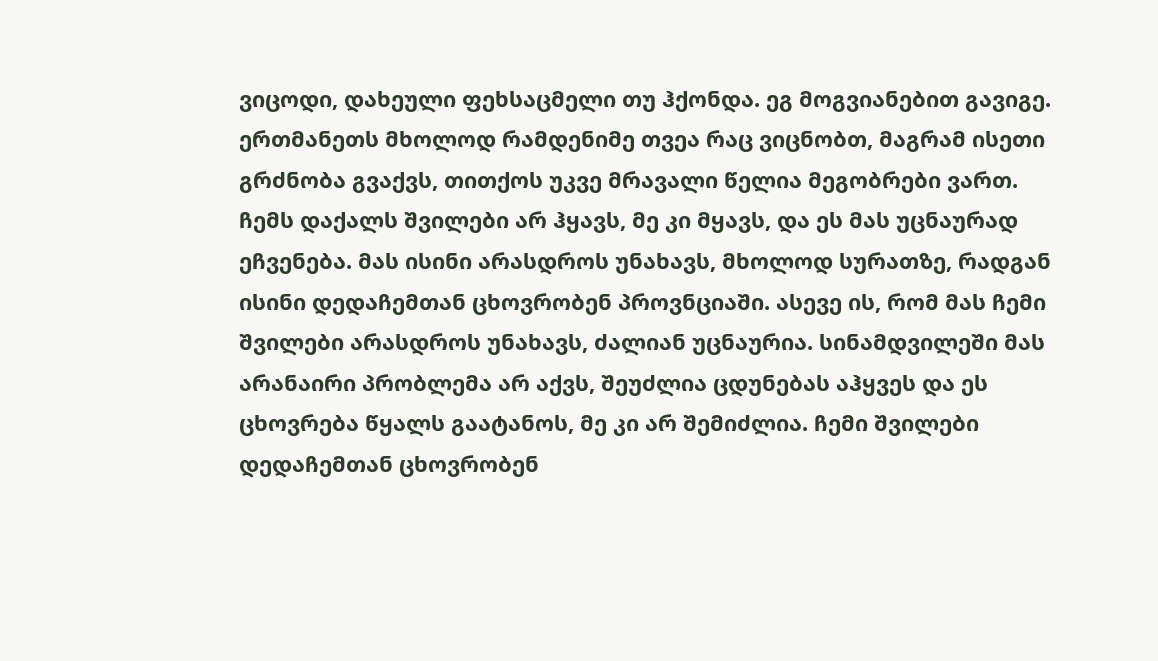ვიცოდი, დახეული ფეხსაცმელი თუ ჰქონდა. ეგ მოგვიანებით გავიგე.
ერთმანეთს მხოლოდ რამდენიმე თვეა რაც ვიცნობთ, მაგრამ ისეთი გრძნობა გვაქვს, თითქოს უკვე მრავალი წელია მეგობრები ვართ. ჩემს დაქალს შვილები არ ჰყავს, მე კი მყავს, და ეს მას უცნაურად ეჩვენება. მას ისინი არასდროს უნახავს, მხოლოდ სურათზე, რადგან ისინი დედაჩემთან ცხოვრობენ პროვნციაში. ასევე ის, რომ მას ჩემი შვილები არასდროს უნახავს, ძალიან უცნაურია. სინამდვილეში მას არანაირი პრობლემა არ აქვს, შეუძლია ცდუნებას აჰყვეს და ეს ცხოვრება წყალს გაატანოს, მე კი არ შემიძლია. ჩემი შვილები დედაჩემთან ცხოვრობენ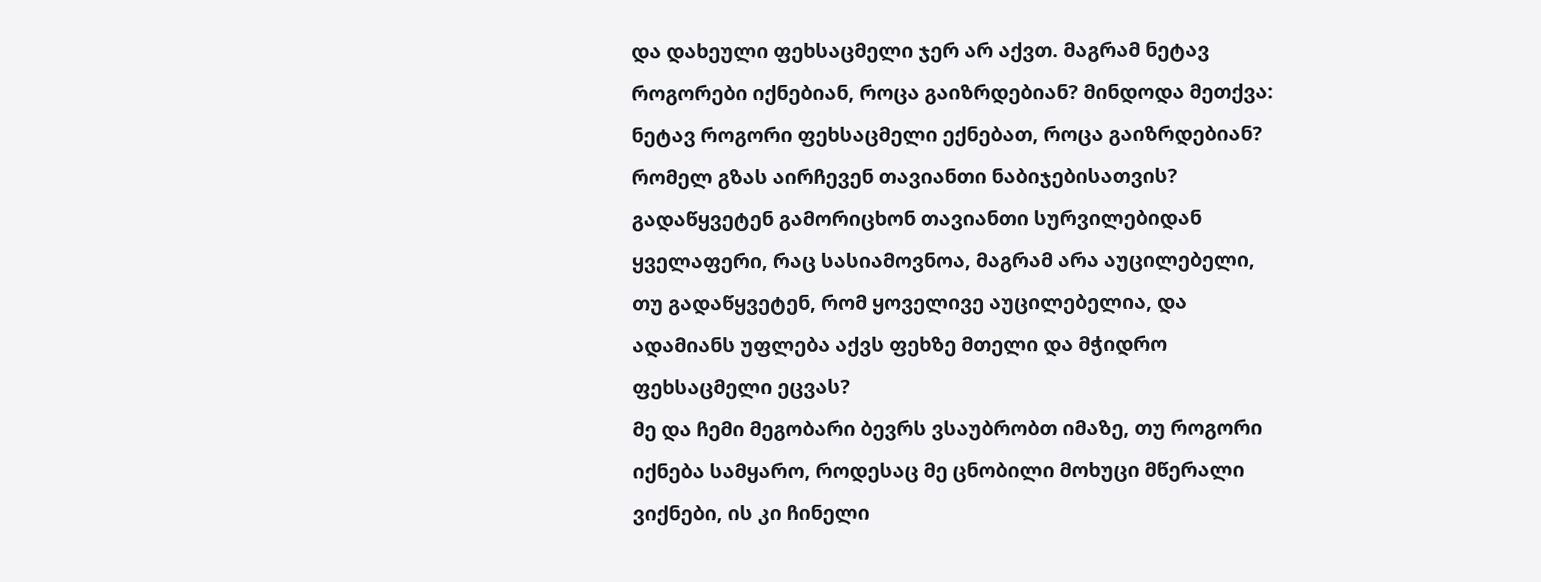და დახეული ფეხსაცმელი ჯერ არ აქვთ. მაგრამ ნეტავ როგორები იქნებიან, როცა გაიზრდებიან? მინდოდა მეთქვა: ნეტავ როგორი ფეხსაცმელი ექნებათ, როცა გაიზრდებიან? რომელ გზას აირჩევენ თავიანთი ნაბიჯებისათვის? გადაწყვეტენ გამორიცხონ თავიანთი სურვილებიდან ყველაფერი, რაც სასიამოვნოა, მაგრამ არა აუცილებელი, თუ გადაწყვეტენ, რომ ყოველივე აუცილებელია, და ადამიანს უფლება აქვს ფეხზე მთელი და მჭიდრო ფეხსაცმელი ეცვას?
მე და ჩემი მეგობარი ბევრს ვსაუბრობთ იმაზე, თუ როგორი იქნება სამყარო, როდესაც მე ცნობილი მოხუცი მწერალი ვიქნები, ის კი ჩინელი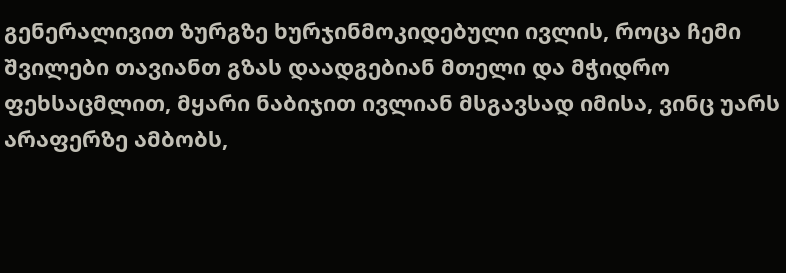გენერალივით ზურგზე ხურჯინმოკიდებული ივლის, როცა ჩემი შვილები თავიანთ გზას დაადგებიან მთელი და მჭიდრო ფეხსაცმლით, მყარი ნაბიჯით ივლიან მსგავსად იმისა, ვინც უარს არაფერზე ამბობს,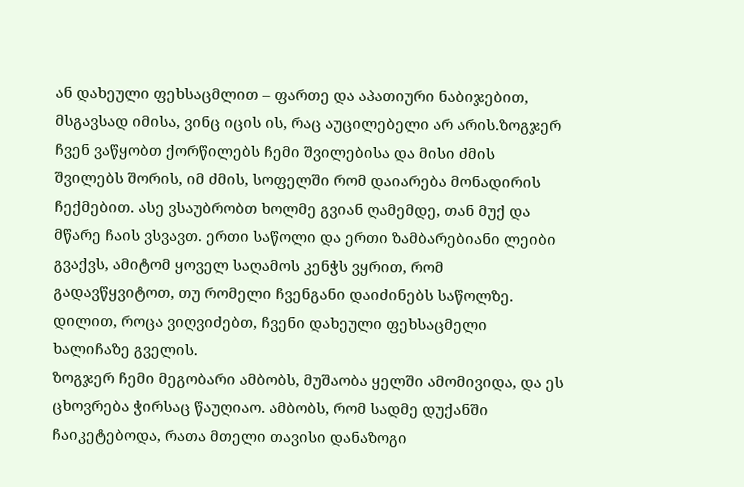ან დახეული ფეხსაცმლით – ფართე და აპათიური ნაბიჯებით, მსგავსად იმისა, ვინც იცის ის, რაც აუცილებელი არ არის.ზოგჯერ ჩვენ ვაწყობთ ქორწილებს ჩემი შვილებისა და მისი ძმის შვილებს შორის, იმ ძმის, სოფელში რომ დაიარება მონადირის ჩექმებით. ასე ვსაუბრობთ ხოლმე გვიან ღამემდე, თან მუქ და მწარე ჩაის ვსვავთ. ერთი საწოლი და ერთი ზამბარებიანი ლეიბი გვაქვს, ამიტომ ყოველ საღამოს კენჭს ვყრით, რომ გადავწყვიტოთ, თუ რომელი ჩვენგანი დაიძინებს საწოლზე. დილით, როცა ვიღვიძებთ, ჩვენი დახეული ფეხსაცმელი ხალიჩაზე გველის.
ზოგჯერ ჩემი მეგობარი ამბობს, მუშაობა ყელში ამომივიდა, და ეს ცხოვრება ჭირსაც წაუღიაო. ამბობს, რომ სადმე დუქანში ჩაიკეტებოდა, რათა მთელი თავისი დანაზოგი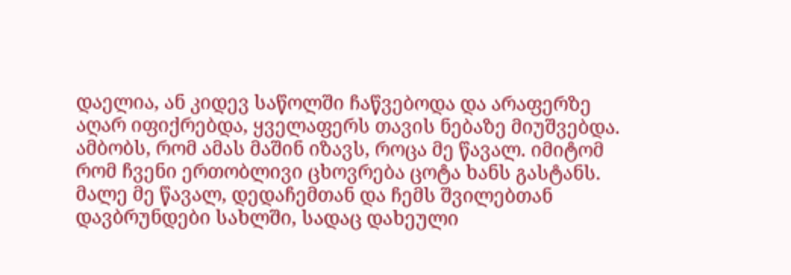დაელია, ან კიდევ საწოლში ჩაწვებოდა და არაფერზე აღარ იფიქრებდა, ყველაფერს თავის ნებაზე მიუშვებდა. ამბობს, რომ ამას მაშინ იზავს, როცა მე წავალ. იმიტომ რომ ჩვენი ერთობლივი ცხოვრება ცოტა ხანს გასტანს. მალე მე წავალ, დედაჩემთან და ჩემს შვილებთან დავბრუნდები სახლში, სადაც დახეული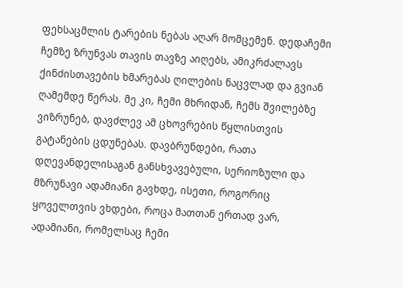ფეხსაცმლის ტარების ნებას აღარ მომცემენ. დედაჩემი ჩემზე ზრუნვას თავის თავზე აიღებს, ამიკრძალავს ქინძისთავების ხმარებას ღილების ნაცვლად და გვიან ღამემდე წერას. მე კი, ჩემი მხრიდან, ჩემს შვილებზე ვიზრუნებ, დავძლევ ამ ცხოვრების წყლისთვის გატანების ცდუნებას. დავბრუნდები, რათა დღევანდელისაგან განსხვავებული, სერიოზული და მზრუნავი ადამიანი გავხდე, ისეთი, როგორიც ყოველთვის ვხდები, როცა მათთან ერთად ვარ, ადამიანი, რომელსაც ჩემი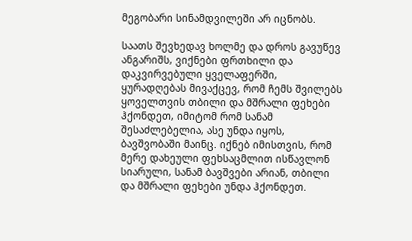მეგობარი სინამდვილეში არ იცნობს.

საათს შევხედავ ხოლმე და დროს გავუწევ ანგარიშს, ვიქნები ფრთხილი და დაკვირვებული ყველაფერში, ყურადღებას მივაქცევ, რომ ჩემს შვილებს ყოველთვის თბილი და მშრალი ფეხები ჰქონდეთ, იმიტომ რომ სანამ შესაძლებელია, ასე უნდა იყოს, ბავშვობაში მაინც. იქნებ იმისთვის, რომ მერე დახეული ფეხსაცმლით ისწავლონ სიარული, სანამ ბავშვები არიან, თბილი და მშრალი ფეხები უნდა ჰქონდეთ.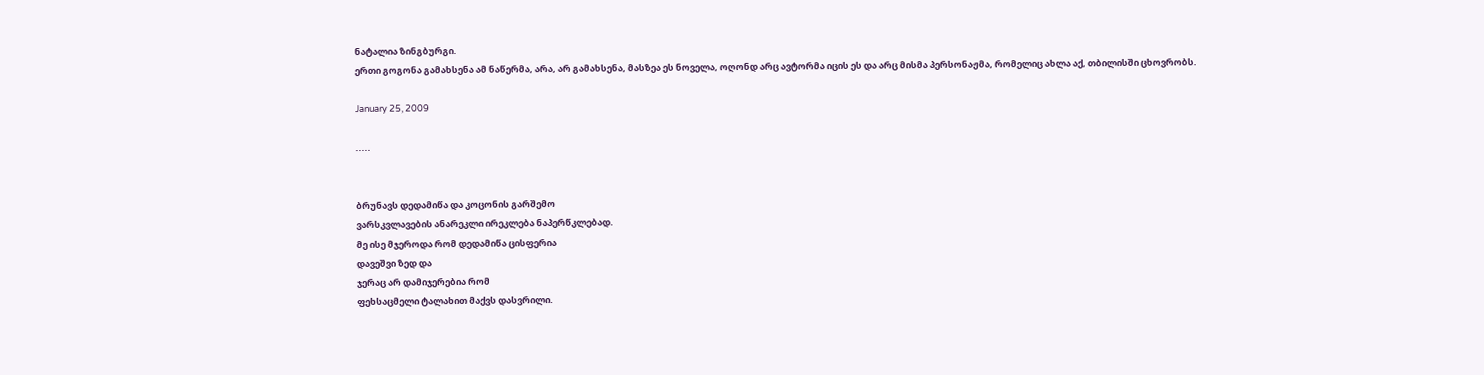ნატალია ზინგბურგი.
ერთი გოგონა გამახსენა ამ ნაწერმა, არა, არ გამახსენა, მასზეა ეს ნოველა, ოღონდ არც ავტორმა იცის ეს და არც მისმა პერსონაჟმა, რომელიც ახლა აქ, თბილისში ცხოვრობს.

January 25, 2009

.....


ბრუნავს დედამიწა და კოცონის გარშემო
ვარსკვლავების ანარეკლი ირეკლება ნაპერწკლებად.
მე ისე მჯეროდა რომ დედამიწა ცისფერია
დავეშვი ზედ და
ჯერაც არ დამიჯერებია რომ
ფეხსაცმელი ტალახით მაქვს დასვრილი.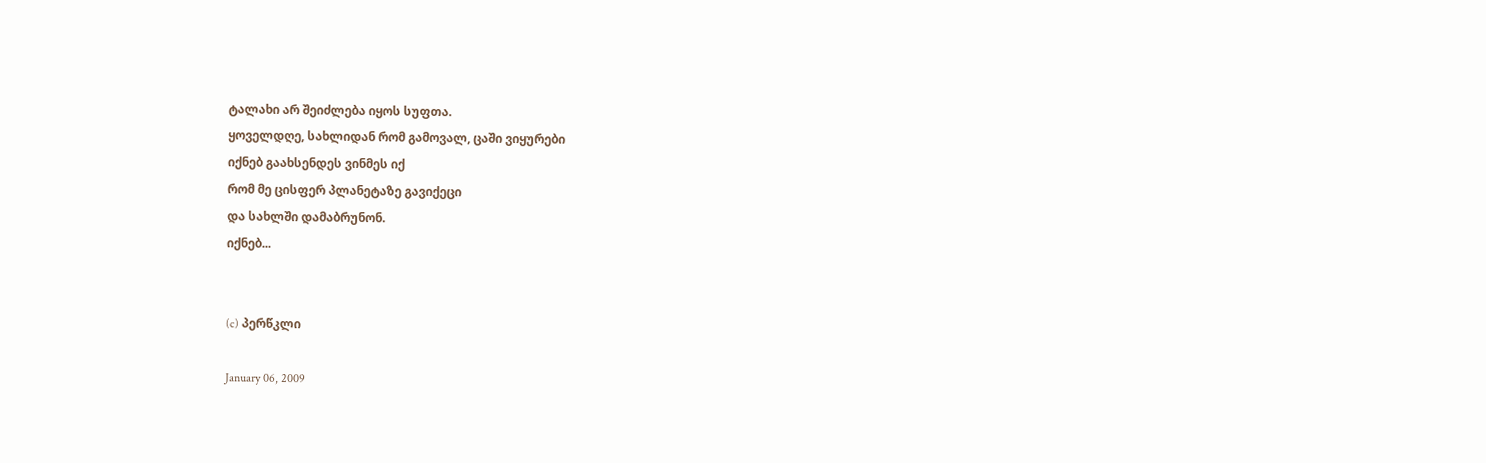ტალახი არ შეიძლება იყოს სუფთა.
ყოველდღე, სახლიდან რომ გამოვალ, ცაში ვიყურები
იქნებ გაახსენდეს ვინმეს იქ
რომ მე ცისფერ პლანეტაზე გავიქეცი
და სახლში დამაბრუნონ.
იქნებ...


(c) პერწკლი

January 06, 2009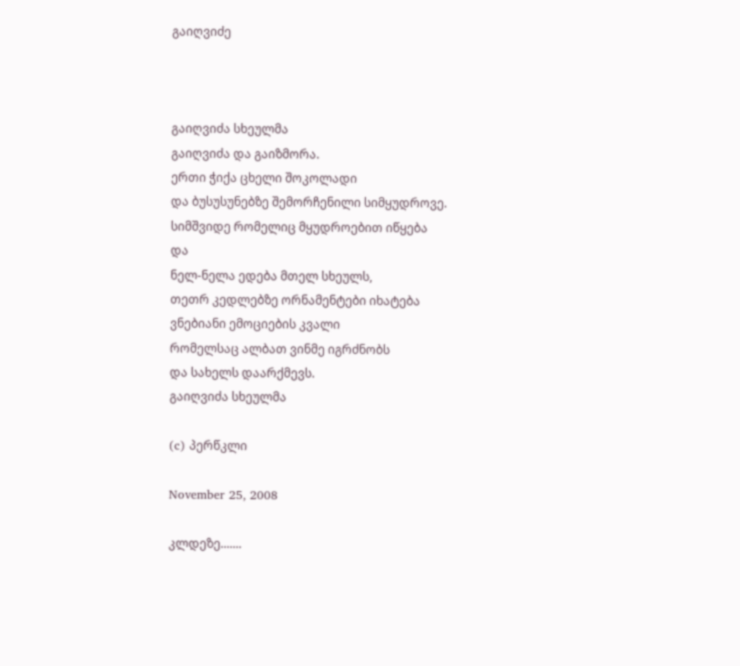გაიღვიძე



გაიღვიძა სხეულმა
გაიღვიძა და გაიზმორა.
ერთი ჭიქა ცხელი შოკოლადი
და ბუსუსუნებზე შემორჩენილი სიმყუდროვე.
სიმშვიდე რომელიც მყუდროებით იწყება
და
ნელ-ნელა ედება მთელ სხეულს,
თეთრ კედლებზე ორნამენტები იხატება
ვნებიანი ემოციების კვალი
რომელსაც ალბათ ვინმე იგრძნობს
და სახელს დაარქმევს.
გაიღვიძა სხეულმა

(c) პერწკლი

November 25, 2008

კლდეზე.......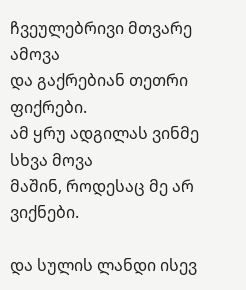ჩვეულებრივი მთვარე ამოვა
და გაქრებიან თეთრი ფიქრები.
ამ ყრუ ადგილას ვინმე სხვა მოვა
მაშინ, როდესაც მე არ ვიქნები.

და სულის ლანდი ისევ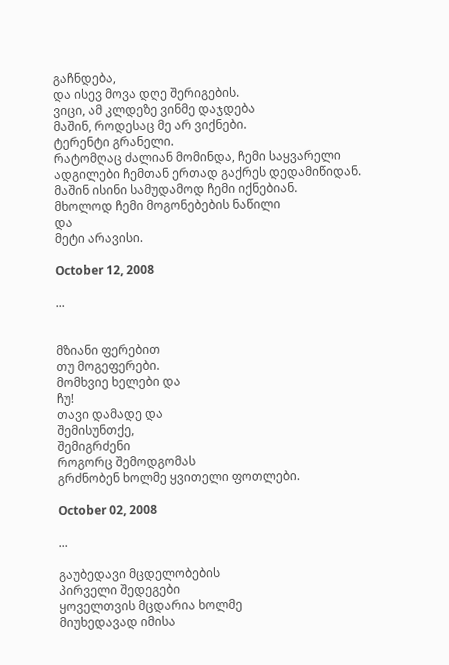გაჩნდება,
და ისევ მოვა დღე შერიგების.
ვიცი, ამ კლდეზე ვინმე დაჯდება
მაშინ, როდესაც მე არ ვიქნები.
ტერენტი გრანელი.
რატომღაც ძალიან მომინდა, ჩემი საყვარელი ადგილები ჩემთან ერთად გაქრეს დედამიწიდან.
მაშინ ისინი სამუდამოდ ჩემი იქნებიან.
მხოლოდ ჩემი მოგონებების ნაწილი
და
მეტი არავისი.

October 12, 2008

...


მზიანი ფერებით
თუ მოგეფერები.
მომხვიე ხელები და
ჩუ!
თავი დამადე და
შემისუნთქე,
შემიგრძენი
როგორც შემოდგომას
გრძნობენ ხოლმე ყვითელი ფოთლები.

October 02, 2008

...

გაუბედავი მცდელობების
პირველი შედეგები
ყოველთვის მცდარია ხოლმე
მიუხედავად იმისა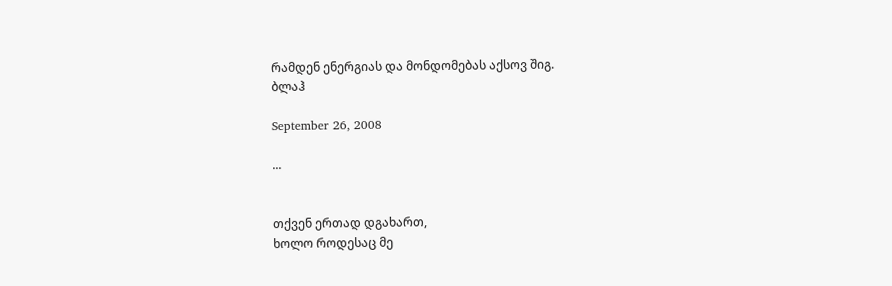რამდენ ენერგიას და მონდომებას აქსოვ შიგ.
ბლაჰ

September 26, 2008

...


თქვენ ერთად დგახართ,
ხოლო როდესაც მე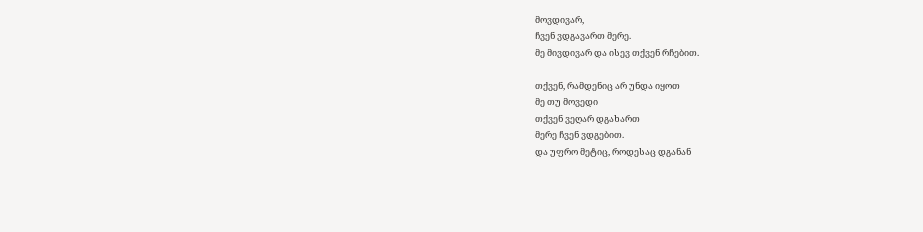მოვდივარ,
ჩვენ ვდგავართ მერე.
მე მივდივარ და ისევ თქვენ რჩებით.

თქვენ, რამდენიც არ უნდა იყოთ
მე თუ მოვედი
თქვენ ვეღარ დგახართ
მერე ჩვენ ვდგებით.
და უფრო მეტიც, როდესაც დგანან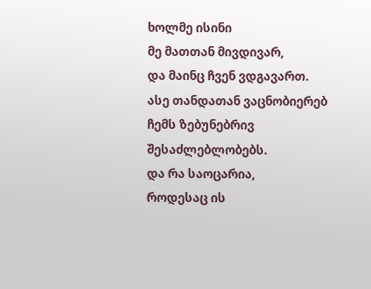ხოლმე ისინი
მე მათთან მივდივარ,
და მაინც ჩვენ ვდგავართ.
ასე თანდათან ვაცნობიერებ
ჩემს ზებუნებრივ შესაძლებლობებს.
და რა საოცარია,
როდესაც ის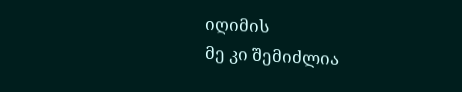იღიმის
მე კი შემიძლია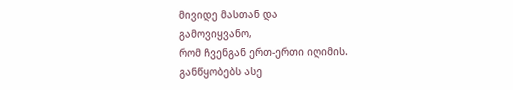მივიდე მასთან და
გამოვიყვანო,
რომ ჩვენგან ერთ-ერთი იღიმის.
განწყობებს ასე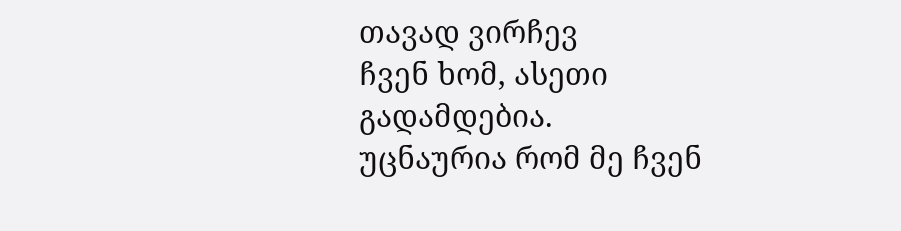თავად ვირჩევ
ჩვენ ხომ, ასეთი გადამდებია.
უცნაურია რომ მე ჩვენ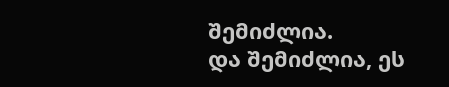შემიძლია.
და შემიძლია, ეს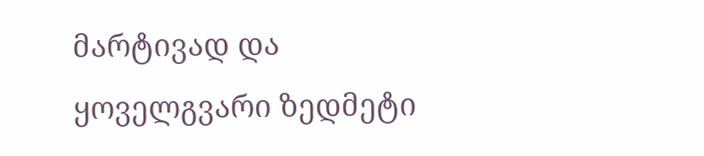მარტივად და
ყოველგვარი ზედმეტი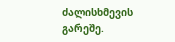ძალისხმევის გარეშე.